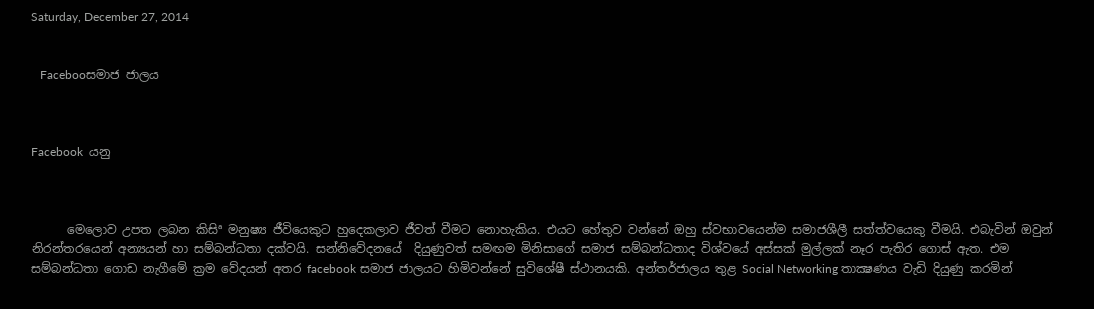Saturday, December 27, 2014


   Facebooසමාජ ජාලය



Facebook  යනු



      මෙලොව උපත ලබන කිසිª මනුෂ්‍ය ජීවියෙකුට හුදෙකලාව ජීවත් වීමට නොහැකිය. එයට හේතුව වන්නේ ඔහු ස්වභාවයෙන්ම සමාජශීලී සත්ත්වයෙකු වීමයි. එබැවින් ඔවුන් නිරන්තරයෙන් අන්‍යයන් හා සම්බන්ධතා දක්වයි. සන්නිවේදනයේ  දියුණුවත් සමඟම මිනිසාගේ සමාජ සම්බන්ධතාද විශ්වයේ අස්සක් මුල්ලක් නෑර පැතිර ගොස් ඇත. එම සම්බන්ධතා ගොඩ නැගීමේ ක්‍රම වේදයන් අතර facebook සමාජ ජාලයට හිමිවන්නේ සුවිශේෂී ස්ථානයකි. අන්තර්ජාලය තුළ Social Networking තාක්‍ෂණය වැඩි දියුණු කරමින්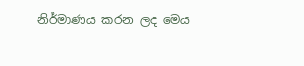නිර්මාණය කරන ලද මෙය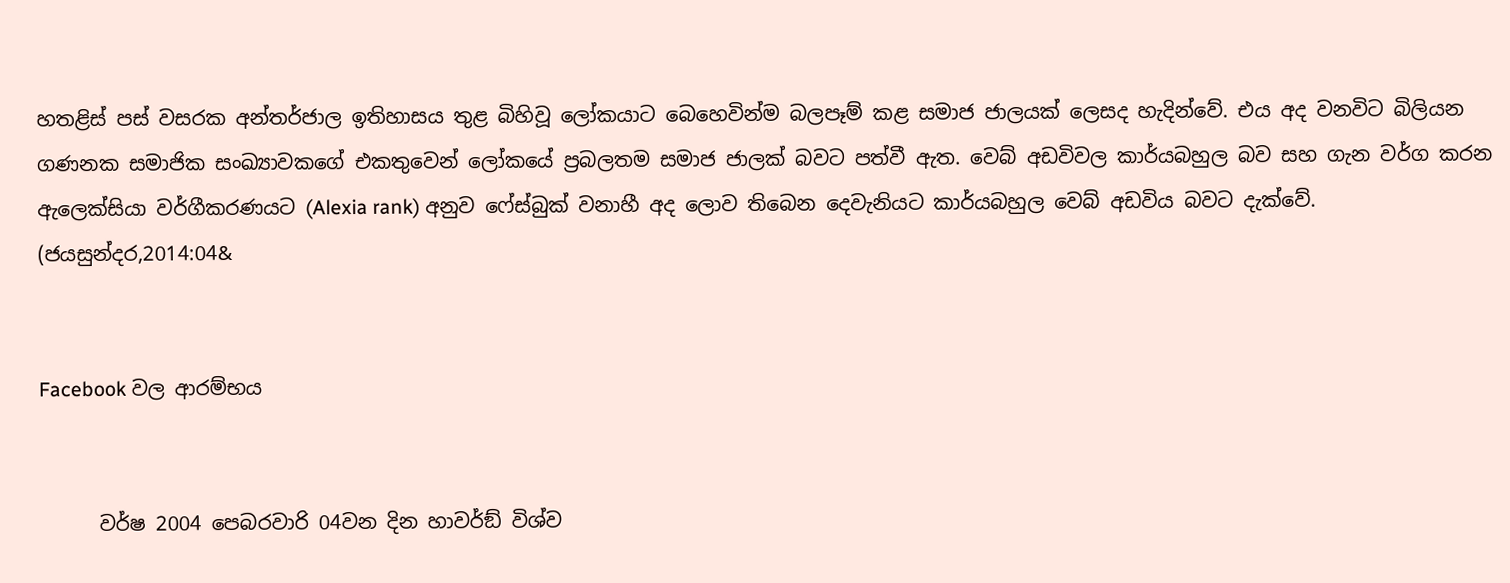හතළිස් පස් වසරක අන්තර්ජාල ඉතිහාසය තුළ බිහිවූ ලෝකයාට බෙහෙවින්ම බලපෑම් කළ සමාජ ජාලයක් ලෙසද හැදින්වේ. එය අද වනවිට බිලියන ගණනක සමාජික සංඛ්‍යාවකගේ එකතුවෙන් ලෝකයේ ප්‍රබලතම සමාජ ජාලක් බවට පත්වී ඇත. වෙබ් අඩවිවල කාර්යබහුල බව සහ ගැන වර්ග කරන ඇලෙක්සියා වර්ගීකරණයට (Alexia rank) අනුව ෆේස්බුක් වනාහී අද ලොව තිබෙන දෙවැනියට කාර්යබහුල වෙබ් අඩවිය බවට දැක්වේ. (ජයසුන්දර,2014:04&


Facebook වල ආරම්භය


      වර්ෂ 2004 පෙබරවාරි 04වන දින හාවර්ඞ් විශ්ව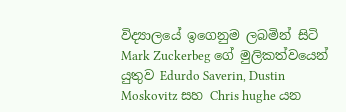විද්‍යාලයේ ඉගෙනුම ලබමින් සිටි Mark Zuckerbeg ගේ මුලිකත්වයෙන් යුතුව Edurdo Saverin, Dustin Moskovitz සහ Chris hughe යන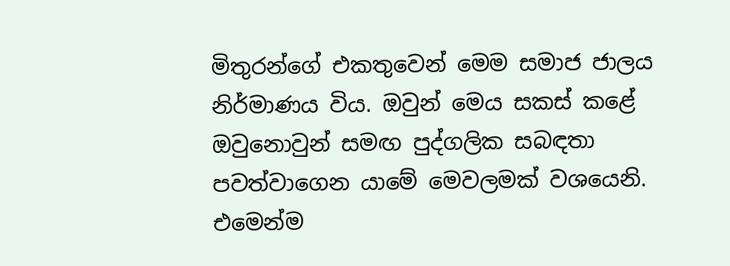මිතුරන්ගේ එකතුවෙන් මෙම සමාජ ජාලය නිර්මාණය විය. ඔවුන් මෙය සකස් කළේ ඔවුනොවුන් සමඟ පුද්ගලික සබඳතා පවත්වාගෙන යාමේ මෙවලමක් වශයෙනි. එමෙන්ම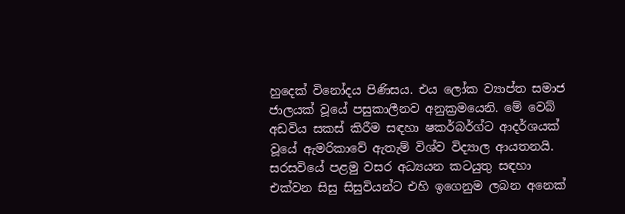හුදෙක් විනෝදය පිණිසය. එය ලෝක ව්‍යාප්ත සමාජ ජාලයක් වූයේ පසුකාලීනව අනුක්‍රමයෙනි. මේ වෙබ් අඩවිය සකස් කිරීම සඳහා ෂකර්බර්ග්ට ආදර්ශයක් වූයේ ඇමරිකාවේ ඇතැම් විශ්ව විද්‍යාල ආයතනයි. සරසවියේ පළමු වසර අධ්‍යයන කටයුතු සඳහා එක්වන සිසු සිසුවියන්ට එහි ඉගෙනුම ලබන අනෙක්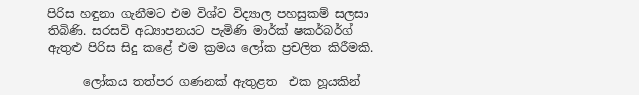පිරිස හඳුනා ගැනීමට එම විශ්ව විද්‍යාල පහසුකම් සලසා තිබිණි. සරසවි අධ්‍යාපනයට පැමිණි මාර්ක් ෂකර්බර්ග් ඇතුළු පිරිස සිදු කළේ එම ක්‍රමය ලෝක ප්‍රචලිත කිරීමකි.

      ලෝකය තත්පර ගණනක් ඇතුළත  එක හූයකින්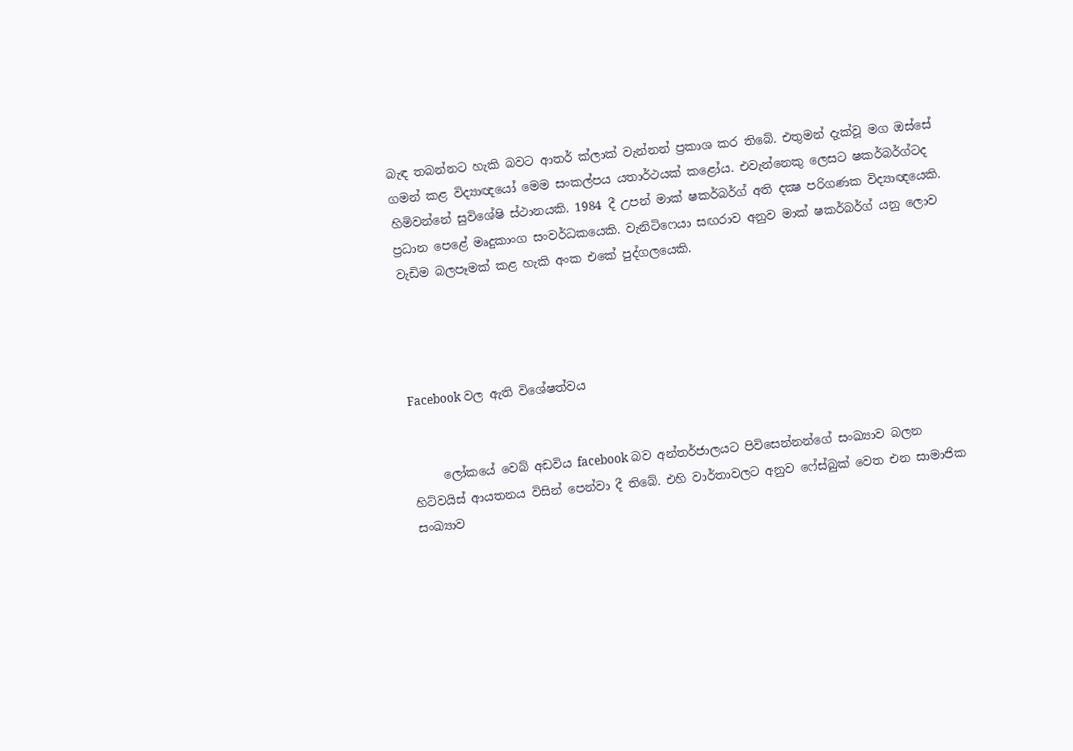බැඳ තබන්නට හැකි බවට ආතර් ක්ලාක් වැන්නන් ප්‍රකාශ කර තිබේ. එතුමන් දැක්වූ මග ඔස්සේ ගමන් කළ විද්‍යාඥයෝ මෙම සංකල්පය යතාර්ථයක් කළෝය. එවැන්නෙකු ලෙසට ෂකර්බර්ග්ටද හිමිවන්නේ සුවිශේෂි ස්ථානයකි. 1984 දී උපන් මාක් ෂකර්බර්ග් අති දක්‍ෂ පරිගණක විද්‍යාඥයෙකි. ප්‍රධාන පෙළේ මෘදුකාංග සංවර්ධකයෙකි. වැනිටිෆෙයා සඟරාව අනුව මාක් ෂකර්බර්ග් යනු ලොව වැඩිම බලපෑමක් කළ හැකි අංක එකේ පුද්ගලයෙකි.




Facebook වල ඇති විශේෂත්වය


     ලෝකයේ වෙබ් අඩවිය facebook බව අන්තර්ජාලයට පිවිසෙන්නන්ගේ සංඛ්‍යාව බලන හිට්වයිස් ආයතනය විසින් පෙන්වා දී තිබේ. එහි වාර්තාවලට අනුව ෆේස්බුක් වෙත එන සාමාජික සංඛ්‍යාව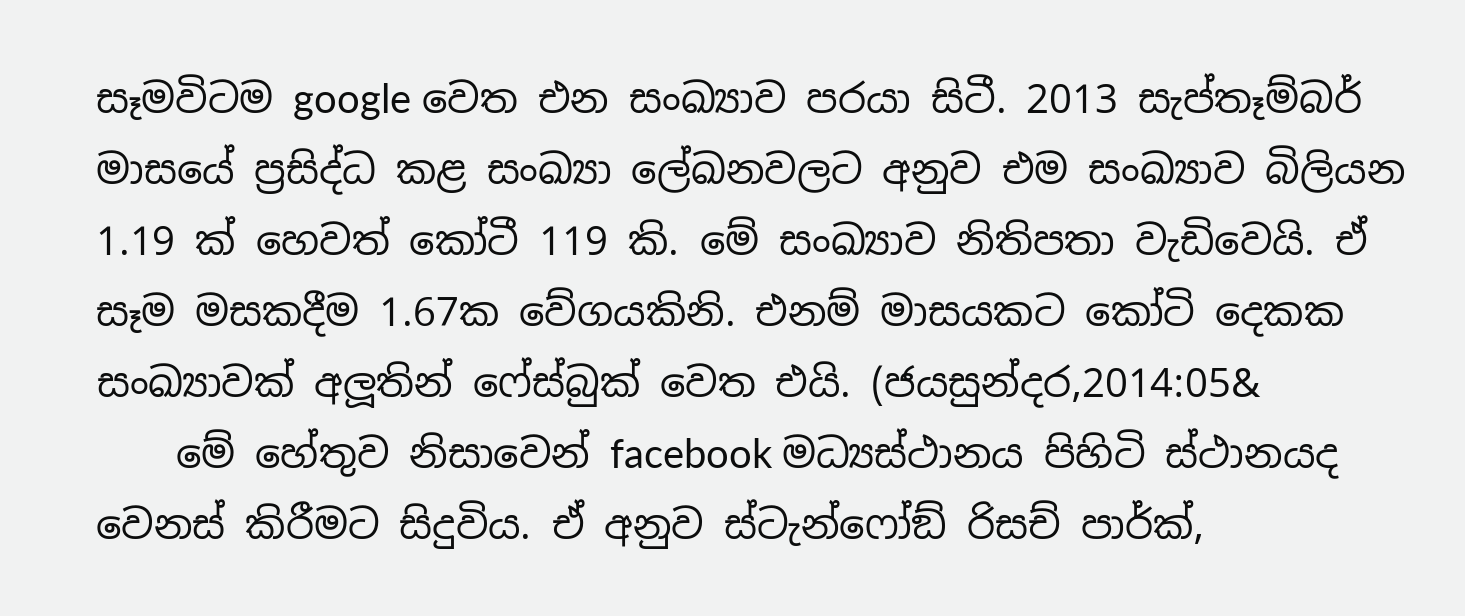සෑමවිටම google වෙත එන සංඛ්‍යාව පරයා සිටී. 2013 සැප්තෑම්බර් මාසයේ ප්‍රසිද්ධ කළ සංඛ්‍යා ලේඛනවලට අනුව එම සංඛ්‍යාව බිලියන 1.19 ක් හෙවත් කෝටී 119 කි. මේ සංඛ්‍යාව නිතිපතා වැඩිවෙයි. ඒ සෑම මසකදීම 1.67ක වේගයකිනි. එනම් මාසයකට කෝටි දෙකක සංඛ්‍යාවක් අලූතින් ෆේස්බුක් වෙත එයි. (ජයසුන්දර,2014:05&
    මේ හේතුව නිසාවෙන් facebook මධ්‍යස්ථානය පිහිටි ස්ථානයද වෙනස් කිරීමට සිදුවිය. ඒ අනුව ස්ටැන්ෆෝඞ් රිසච් පාර්ක්,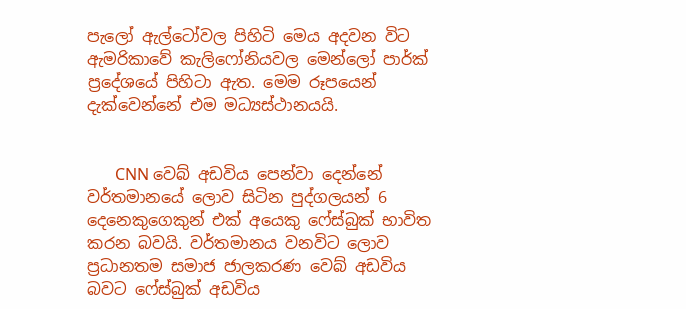පැලෝ ඇල්ටෝවල පිහිටි මෙය අදවන විට ඇමරිකාවේ කැලිෆෝනියවල මෙන්ලෝ පාර්ක් ප්‍රදේශයේ පිහිටා ඇත. මෙම රූපයෙන් දැක්වෙන්නේ එම මධ්‍යස්ථානයයි.


       CNN වෙබ් අඩවිය පෙන්වා දෙන්නේ වර්තමානයේ ලොව සිටින පුද්ගලයන් 6 දෙනෙකුගෙකුන් එක් අයෙකු ෆේස්බුක් භාවිත කරන බවයි. වර්තමානය වනවිට ලොව ප්‍රධානතම සමාජ ජාලකරණ වෙබ් අඩවිය බවට ෆේස්බුක් අඩවිය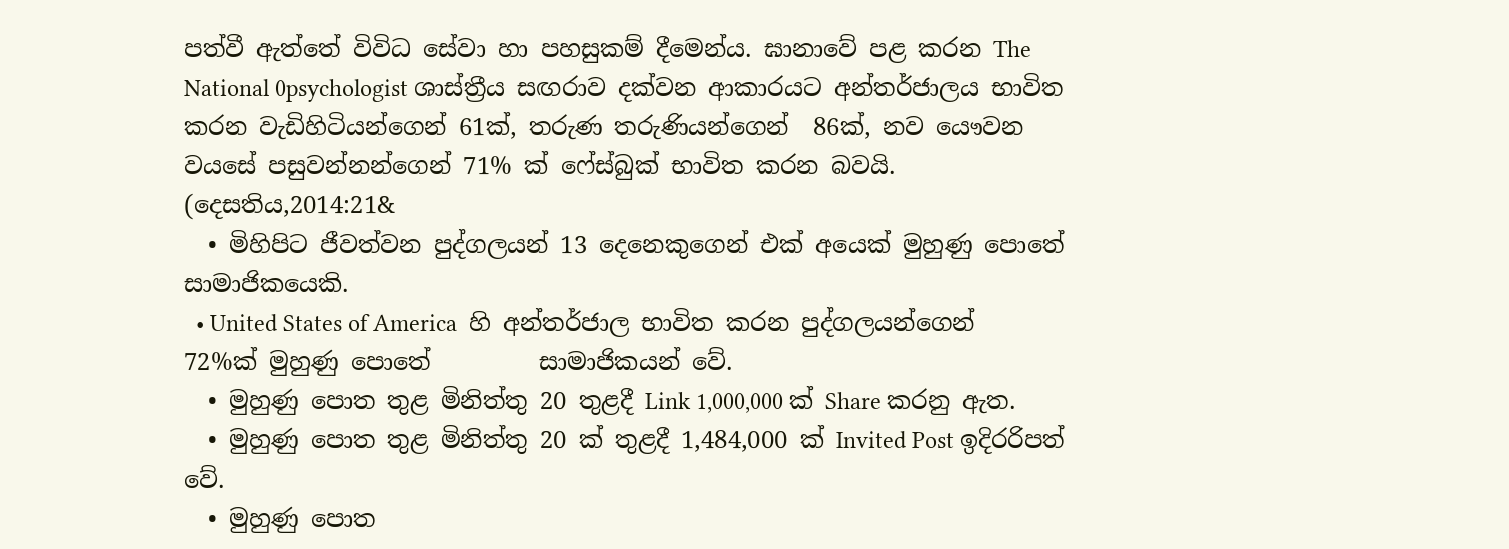පත්වී ඇත්තේ විවිධ සේවා හා පහසුකම් දීමෙන්ය. ඝානාවේ පළ කරන The National 0psychologist ශාස්ත්‍රීය සඟරාව දක්වන ආකාරයට අන්තර්ජාලය භාවිත කරන වැඩිහිටියන්ගෙන් 61ක්, තරුණ තරුණියන්ගෙන්  86ක්, නව යෞවන වයසේ පසුවන්නන්ගෙන් 71% ක් ෆේස්බුක් භාවිත කරන බවයි. (දෙසතිය,2014:21&
  • මිහිපිට ජීවත්වන පුද්ගලයන් 13 දෙනෙකුගෙන් එක් අයෙක් මුහුණු පොතේ සාමාජිකයෙකි.
  • United States of America  හි අන්තර්ජාල භාවිත කරන පුද්ගලයන්ගෙන් 72%ක් මුහුණු පොතේ         සාමාජිකයන් වේ.
  • මුහුණු පොත තුළ මිනිත්තු 20 තුළදී Link 1,000,000 ක් Share කරනු ඇත.
  • මුහුණු පොත තුළ මිනිත්තු 20 ක් තුළදී 1,484,000 ක් Invited Post ඉදිරරිපත් වේ.
  • මුහුණු පොත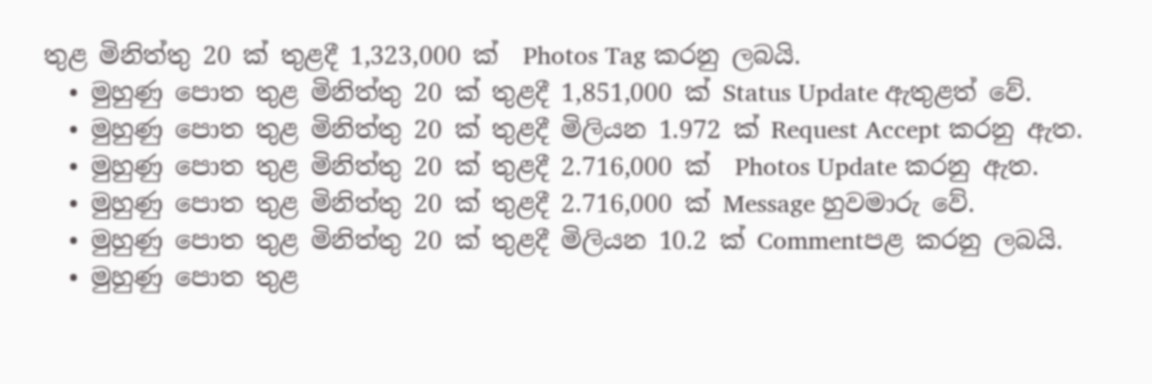තුළ මිනිත්තු 20 ක් තුළදී 1,323,000 ක්  Photos Tag කරනු ලබයි.
  • මුහුණු පොත තුළ මිනිත්තු 20 ක් තුළදී 1,851,000 ක් Status Update ඇතුළත් වේ.
  • මුහුණු පොත තුළ මිනිත්තු 20 ක් තුළදී මිලියන 1.972 ක් Request Accept කරනු ඇත.
  • මුහුණු පොත තුළ මිනිත්තු 20 ක් තුළදී 2.716,000 ක්  Photos Update කරනු ඇත.
  • මුහුණු පොත තුළ මිනිත්තු 20 ක් තුළදී 2.716,000 ක් Message හුවමාරු වේ.
  • මුහුණු පොත තුළ මිනිත්තු 20 ක් තුළදී මිලියන 10.2 ක් Commentපළ කරනු ලබයි.
  • මුහුණු පොත තුළ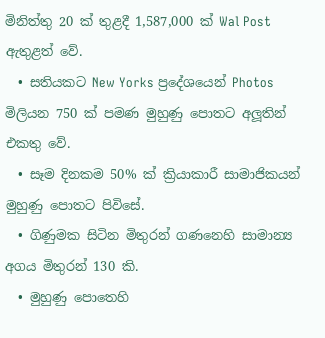මිනිත්තු 20 ක් තුළදී 1,587,000 ක් Wal Post ඇතුළත් වේ.
  • සතියකට New Yorks ප්‍රදේශයෙන් Photos මිලියන 750 ක් පමණ මුහුණු පොතට අලූතින් එකතු වේ.
  • සෑම දිනකම 50% ක් ක්‍රියාකාරී සාමාජිකයන් මුහුණු පොතට පිවිසේ.
  • ගිණුමක සිටින මිතුරන් ගණනෙහි සාමාන්‍ය අගය මිතුරන් 130 කි.
  • මුහුණු පොතෙහි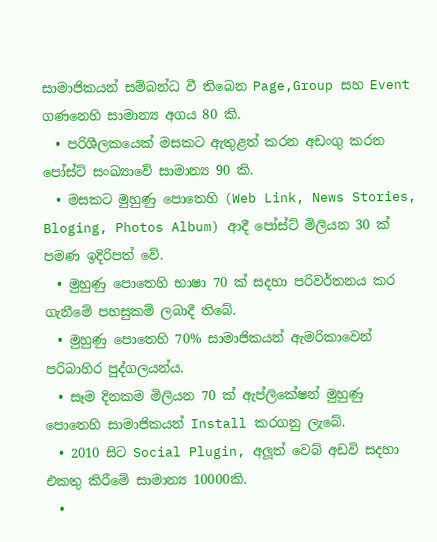සාමාජිකයන් සම්බන්ධ වී තිබෙන Page,Group සහ Event ගණනෙහි සාමාන්‍ය අගය 80 කි.
  • පරිශීලකයෙක් මසකට ඇතුළත් කරන අඩංගු කරන පෝස්ට් සංඛ්‍යාවේ සාමාන්‍ය 90 කි.
  • මසකට මුහුණු පොතෙහි (Web Link, News Stories, Bloging, Photos Album) ආදී පෝස්ට් මිලියන 30 ක් පමණ ඉදිරිපත් වේ.
  • මුහුණු පොතෙහි භාෂා 70 ක් සදහා පරිවර්තනය කර ගැනීමේ පහසුකම් ලබාදී තිබේ.
  • මුහුණු පොතෙහි 70% සාමාජිකයන් ඇමරිකාවෙන් පරිබාහිර පුද්ගලයන්ය.
  • සෑම දිනකම මිලියන 70 ක් ඇප්ලිකේෂන් මුහුණු පොතෙහි සාමාජිකයන් Install කරගනු ලැබේ.
  • 2010 සිට Social Plugin, අලූත් වෙබ් අඩවි සදහා එකතු කිරීමේ සාමාන්‍ය 10000කි.
  •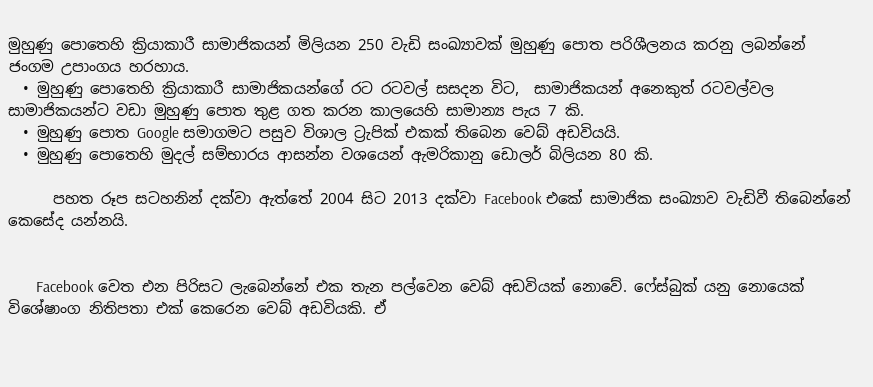මුහුණු පොතෙහි ක්‍රියාකාරී සාමාජිකයන් මිලියන 250 වැඩි සංඛ්‍යාවක් මුහුණු පොත පරිශීලනය කරනු ලබන්නේ ජංගම උපාංගය හරහාය.
  • මුහුණු පොතෙහි ක්‍රියාකාරී සාමාජිකයන්ගේ රට රටවල් සසදන විට,  සාමාජිකයන් අනෙකුත් රටවල්වල සාමාජිකයන්ට වඩා මුහුණු පොත තුළ ගත කරන කාලයෙහි සාමාන්‍ය පැය 7 කි.
  • මුහුණු පොත Google සමාගමට පසුව විශාල ට්‍රැපික් එකක් තිබෙන වෙබ් අඩවියයි.
  • මුහුණු පොතෙහි මුදල් සම්භාරය ආසන්න වශයෙන් ඇමරිකානු ඩොලර් බිලියන 80 කි.

      පහත රූප සටහනින් දක්වා ඇත්තේ 2004 සිට 2013 දක්වා Facebook එකේ සාමාජික සංඛ්‍යාව වැඩිවී තිබෙන්නේ කෙසේද යන්නයි.


       Facebook වෙත එන පිරිසට ලැබෙන්නේ එක තැන පල්වෙන වෙබ් අඩවියක් නොවේ. ෆේස්බුක් යනු නොයෙක් විශේෂාංග නිතිපතා එක් කෙරෙන වෙබ් අඩවියකි. ඒ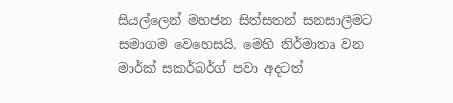සියල්ලෙන් මහජන සිත්සතන් සනසාලීමට සමාගම වෙහෙසයි. මෙහි නිර්මාතෘ වන මාර්ක් සකර්බර්ග් පවා අදටත්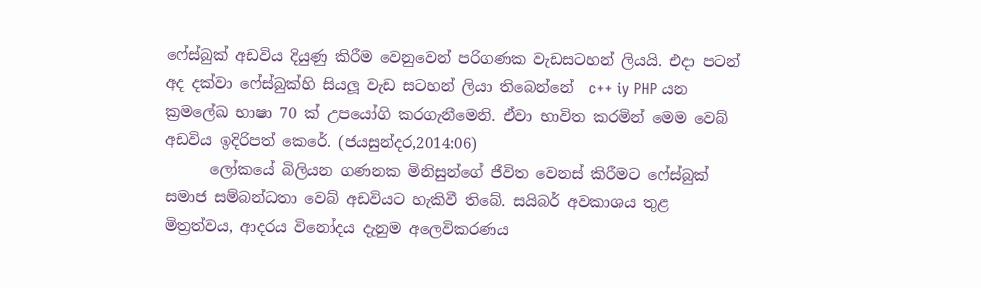ෆේස්බුක් අඩවිය දියුණු කිරීම වෙනුවෙන් පරිගණක වැඩසටහන් ලියයි. එදා පටන් අද දක්වා ෆේස්බුක්හි සියලූ වැඩ සටහන් ලියා තිබෙන්නේ  c++ iy PHP යන ක්‍රමලේඛ භාෂා 70 ක් උපයෝගි කරගැනීමෙනි. ඒවා භාවිත කරමින් මෙම වෙබ් අඩවිය ඉදිරිපත් කෙරේ. (ජයසුන්දර,2014:06)
      ලෝකයේ බිලියන ගණනක මිනිසුන්ගේ ජීවිත වෙනස් කිරීමට ෆේස්බුක් සමාජ සම්බන්ධතා වෙබ් අඩවියට හැකිවී තිබේ. සයිබර් අවකාශය තුළ මිත්‍රත්වය, ආදරය විනෝදය දැනුම අලෙවිකරණය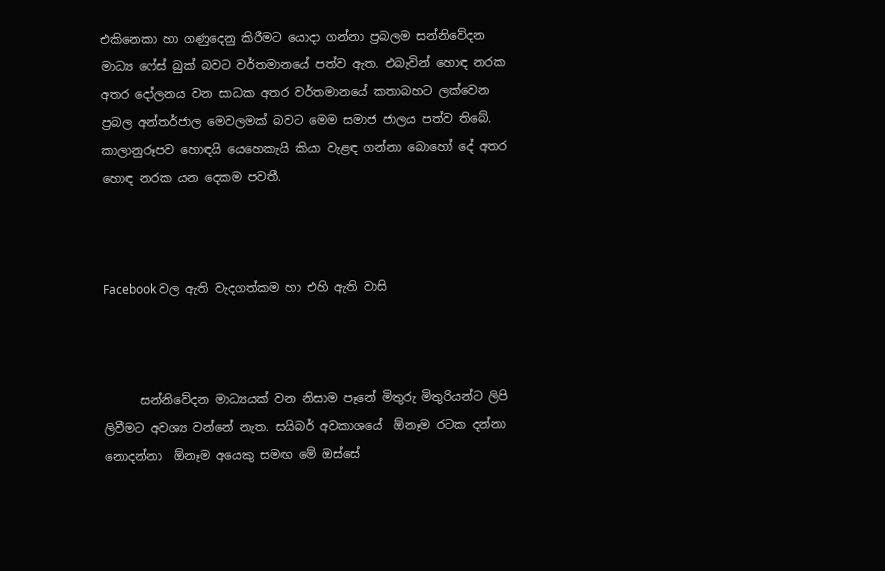එකිනෙකා හා ගණුදෙනු කිරීමට යොදා ගන්නා ප්‍රබලම සන්නිවේදන මාධ්‍ය ෆේස් බුක් බවට වර්තමානයේ පත්ව ඇත. එබැවින් හොඳ නරක අතර දෝලනය වන සාධක අතර වර්තමානයේ කතාබහට ලක්වෙන ප්‍රබල අන්තර්ජාල මෙවලමක් බවට මෙම සමාජ ජාලය පත්ව තිබේ. කාලානුරූපව හොඳයි යෙහෙකැයි කියා වැළඳ ගන්නා බොහෝ දේ අතර හොඳ නරක යන දෙකම පවතී.



Facebook වල ඇති වැදගත්කම හා එහි ඇති වාසි



      සන්නිවේදන මාධ්‍යයක් වන නිසාම පෑනේ මිතුරු මිතුරියන්ට ලිපි ලිවීමට අවශ්‍ය වන්නේ නැත. සයිබර් අවකාශයේ  ඕනෑම රටක දන්නා නොදන්නා  ඕනෑම අයෙකු සමඟ මේ ඔස්සේ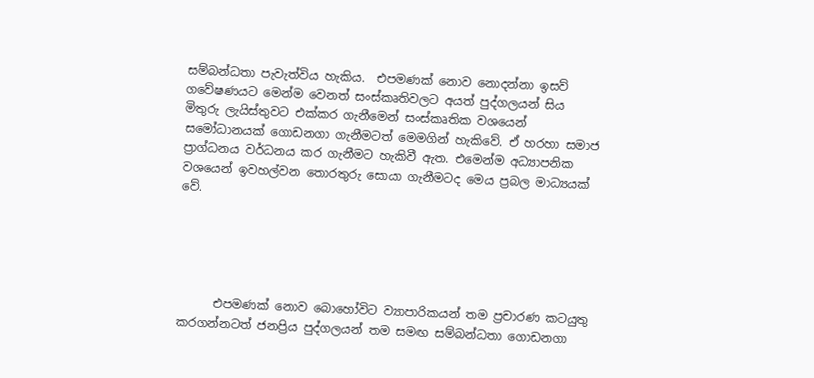සම්බන්ධතා පැවැත්විය හැකිය.  එපමණක් නොව නොදන්නා ඉසව් ගවේෂණයට මෙන්ම වෙනත් සංස්කෘතිවලට අයත් පුද්ගලයන් සිය මිතුරු ලැයිස්තුවට එක්කර ගැනීමෙන් සංස්කෘතික වශයෙන් සමෝධානයක් ගොඩනගා ගැනීමටත් මෙමගින් හැකිවේ. ඒ හරහා සමාජ ප්‍රාග්ධනය වර්ධනය කර ගැනීමට හැකිවී ඇත. එමෙන්ම අධ්‍යාපනික වශයෙන් ඉවහල්වන තොරතුරු සොයා ගැනීමටද මෙය ප්‍රබල මාධ්‍යයක් වේ.





      එපමණක් නොව බොහෝවිට ව්‍යාපාරිකයන් තම ප්‍රචාරණ කටයුතු කරගන්නටත් ජනප්‍රිය පුද්ගලයන් තම සමඟ සම්බන්ධතා ගොඩනගා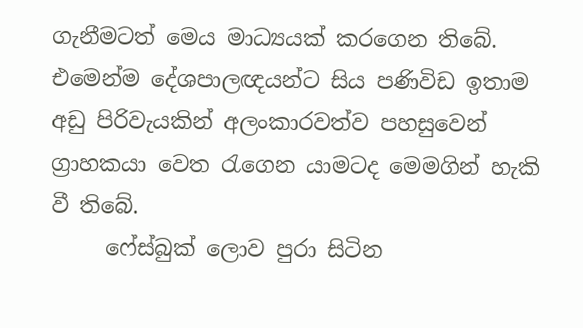ගැනීමටත් මෙය මාධ්‍යයක් කරගෙන තිබේ.  එමෙන්ම දේශපාලඥයන්ට සිය පණිවිඩ ඉතාම අඩු පිරිවැයකින් අලංකාරවත්ව පහසුවෙන් ග්‍රාහකයා වෙත රැගෙන යාමටද මෙමගින් හැකි වී තිබේ.
     ෆේස්බුක් ලොව පුරා සිටින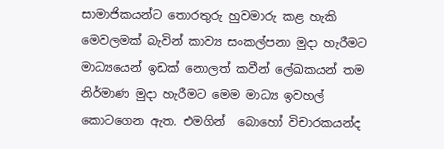සාමාජිකයන්ට තොරතුරු හුවමාරු කළ හැකි මෙවලමක් බැවින් කාව්‍ය සංකල්පනා මුදා හැරීමට මාධ්‍යයෙන් ඉඩක් නොලත් කවීන් ලේඛකයන් තම නිර්මාණ මුදා හැරීමට මෙම මාධ්‍ය ඉවහල් කොටගෙන ඇත. එමගින්  බොහෝ විචාරකයන්ද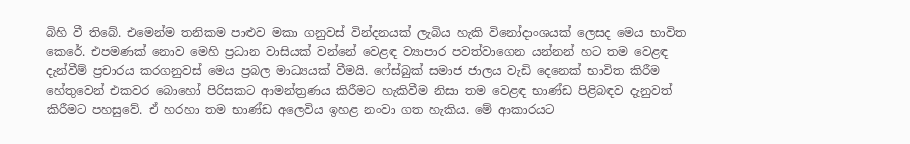බිහි වී තිබේ. එමෙන්ම තනිකම පාළුව මකා ගනුවස් වින්දනයක් ලැබිය හැකි විනෝදාංශයක් ලෙසද මෙය භාවිත කෙරේ. එපමණක් නොව මෙහි ප්‍රධාන වාසියක් වන්නේ වෙළඳ ව්‍යාපාර පවත්වාගෙන යන්නන් හට තම වෙළඳ දැන්වීම් ප්‍රචාරය කරගනුවස් මෙය ප්‍රබල මාධ්‍යයක් වීමයි. ෆේස්බුක් සමාජ ජාලය වැඩි දෙනෙක් භාවිත කිරීම හේතුවෙන් එකවර බොහෝ පිරිසකට ආමන්ත්‍රණය කිරීමට හැකිවීම නිසා තම වෙළඳ භාණ්ඩ පිළිබඳව දැනුවත් කිරීමට පහසුවේ. ඒ හරහා තම භාණ්ඩ අලෙවිය ඉහළ නංවා ගත හැකිය. මේ ආකාරයට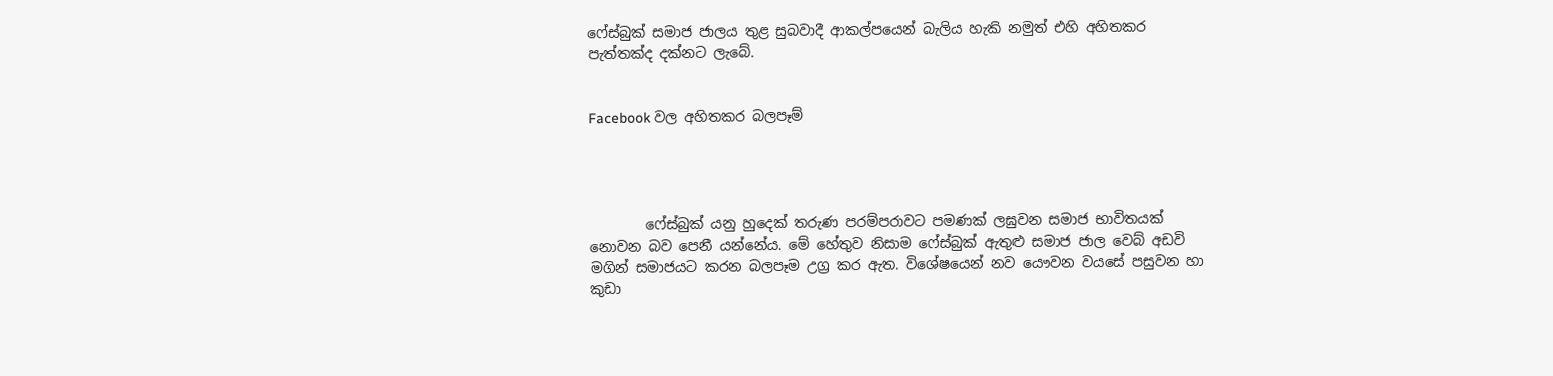ෆේස්බුක් සමාජ ජාලය තුළ සුබවාදී ආකල්පයෙන් බැලිය හැකි නමුත් එහි අහිතකර පැත්තක්ද දක්නට ලැබේ.


Facebook වල අහිතකර බලපෑම්




        ෆේස්බුක් යනු හුදෙක් තරුණ පරම්පරාවට පමණක් ලඝුවන සමාජ භාවිතයක් නොවන බව පෙනී යන්නේය. මේ හේතුව නිසාම ෆේස්බුක් ඇතුළු සමාජ ජාල වෙබ් අඩවි මගින් සමාජයට කරන බලපෑම උග්‍ර කර ඇත. විශේෂයෙන් නව යෞවන වයසේ පසුවන හා කුඩා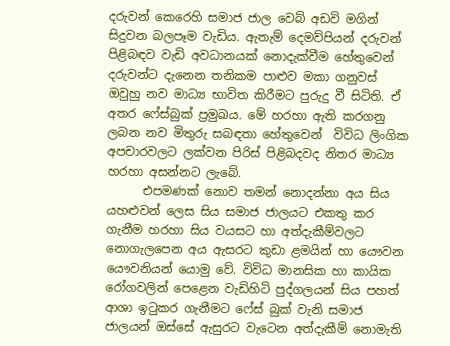දරුවන් කෙරෙහි සමාජ ජාල වෙබ් අඩවි මගින් සිදුවන බලපෑම වැඩිය. ඇතැම් දෙමව්පියන් දරුවන් පිළිබඳව වැඩි අවධානයක් නොදැක්වීම හේතුවෙන් දරුවන්ට දැනෙන තනිකම පාළුව මකා ගනුවස් ඔවුහු නව මාධ්‍ය භාවිත කිරීමට පුරුදු වී සිටිති. ඒ අතර ෆේස්බුක් ප්‍රමුඛය. මේ හරහා ඇති කරගනු ලබන නව මිතුරු සබඳතා හේතුවෙන්  විවිධ ලිංගික අපචාරවලට ලක්වන පිරිස් පිළිබදවද නිතර මාධ්‍ය හරහා අසන්නට ලැබේ.
      එපමණක් නොව තමන් නොදන්නා අය සිය යහළුවන් ලෙස සිය සමාජ ජාලයට එකතු කර ගැනීම හරහා සිය වයසට හා අත්දැකීම්වලට නොගැලපෙන අය ඇසරට කුඩා ළමයින් හා යෞවන යෞවනියන් යොමු වේ. විවිධ මානසික හා කායික රෝගවලින් පෙළෙන වැඩිහිටි පුද්ගලයන් සිය පහත් ආශා ඉටුකර ගැනීමට ෆේස් බුක් වැනි සමාජ ජාලයන් ඔස්සේ ඇසුරට වැටෙන අත්දැකීම් නොමැති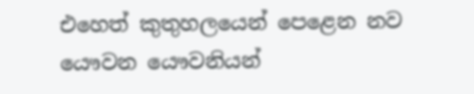එහෙත් කුතුහලයෙන් පෙළෙන නව යෞවන යෞවනියන්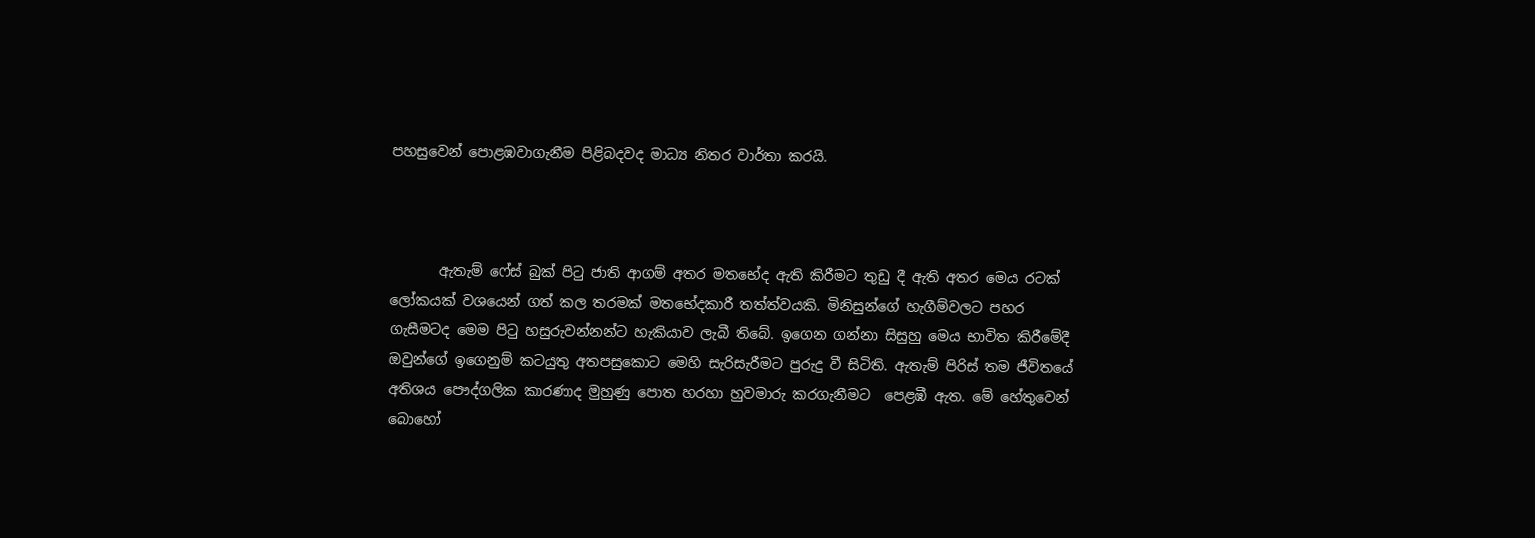පහසුවෙන් පොළඹවාගැනීම පිළිබදවද මාධ්‍ය නිතර වාර්තා කරයි.



       ඇතැම් ෆේස් බුක් පිටු ජාති ආගම් අතර මතභේද ඇති කිරීමට තුඩු දී ඇති අතර මෙය රටක් ලෝකයක් වශයෙන් ගත් කල තරමක් මතභේදකාරී තත්ත්වයකි. මිනිසුන්ගේ හැගීම්වලට පහර ගැසීමටද මෙම පිටු හසුරුවන්නන්ට හැකියාව ලැබී තිබේ. ඉගෙන ගන්නා සිසුහු මෙය භාවිත කිරීමේදී ඔවුන්ගේ ඉගෙනුම් කටයුතු අතපසුකොට මෙහි සැරිසැරීමට පුරුදු වී සිටිති. ඇතැම් පිරිස් තම ජීවිතයේ අතිශය පෞද්ගලික කාරණාද මුහුණු පොත හරහා හුවමාරු කරගැනීමට  පෙළඹී ඇත. මේ හේතුවෙන් බොහෝ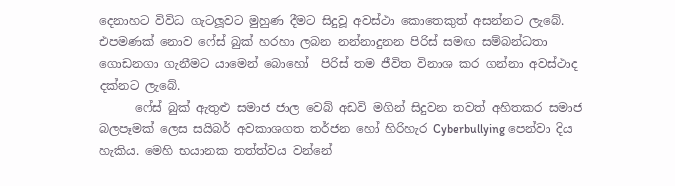දෙනාහට විවිධ ගැටලූවට මුහුණ දීමට සිදුවූ අවස්ථා කොතෙකුත් අසන්නට ලැබේ. එපමණක් නොව ෆේස් බුක් හරහා ලබන නන්නාදුනන පිරිස් සමඟ සම්බන්ධතා ගොඩනගා ගැනීමට යාමෙන් බොහෝ  පිරිස් තම ජීවිත විනාශ කර ගන්නා අවස්ථාද දක්නට ලැබේ.
      ෆේස් බුක් ඇතුළු සමාජ ජාල වෙබ් අඩවි මගින් සිදුවන තවත් අහිතකර සමාජ බලපෑමක් ලෙස සයිබර් අවකාශගත තර්ජන හෝ හිරිහැර Cyberbullying පෙන්වා දිය හැකිය. මෙහි භයානක තත්ත්වය වන්නේ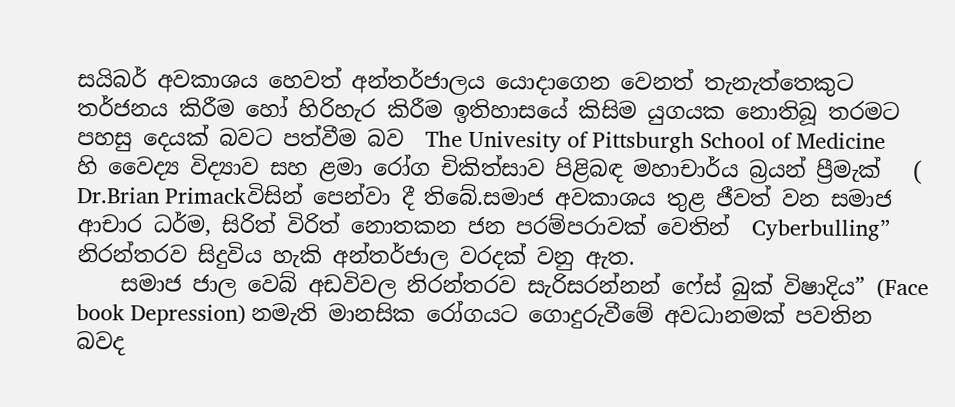සයිබර් අවකාශය හෙවත් අන්තර්ජාලය යොදාගෙන වෙනත් තැනැත්තෙකුට තර්ජනය කිරීම හෝ හිරිහැර කිරීම ඉතිහාසයේ කිසිම යුගයක නොතිබූ තරමට පහසු දෙයක් බවට පත්වීම බව  The Univesity of Pittsburgh School of Medicine හි වෛද්‍ය විද්‍යාව සහ ළමා රෝග චිකිත්සාව පිළිබඳ මහාචාර්ය බ්‍රයන් ප්‍රීමැක්   ( Dr.Brian Primackවිසින් පෙන්වා දී තිබේ.සමාජ අවකාශය තුළ ජීවත් වන සමාජ ආචාර ධර්ම, සිරිත් විරිත් නොතකන ජන පරම්පරාවක් වෙතින්  Cyberbulling” නිරන්තරව සිදුවිය හැකි අන්තර්ජාල වරදක් වනු ඇත.
    සමාජ ජාල වෙබ් අඩවිවල නිරන්තරව සැරිසරන්නන් ෆේස් බුක් විෂාදිය” (Face book Depression) නමැති මානසික රෝගයට ගොදුරුවීමේ අවධානමක් පවතින බවද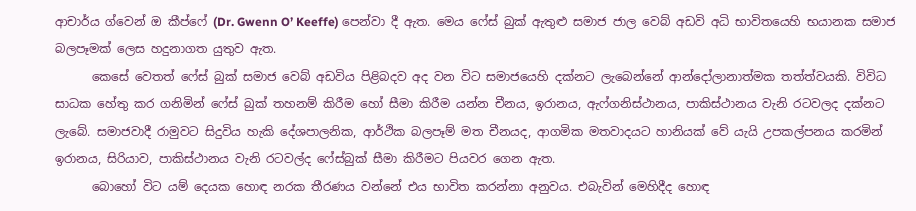ආචාර්ය ග්වෙන් ඔ කීප්ෆේ (Dr. Gwenn O’ Keeffe) පෙන්වා දී ඇත. මෙය ෆේස් බුක් ඇතුළු සමාජ ජාල වෙබ් අඩවි අධි භාවිතයෙහි භයානක සමාජ බලපෑමක් ලෙස හදුනාගත යුතුව ඇත.
      කෙසේ වෙතත් ෆේස් බුක් සමාජ වෙබ් අඩවිය පිළිබදව අද වන විට සමාජයෙහි දක්නට ලැබෙන්නේ ආන්දෝලානාත්මක තත්ත්වයකි. විවිධ සාධක හේතු කර ගනිමින් ෆේස් බුක් තහනම් කිරීම හෝ සීමා කිරීම යන්න චීනය, ඉරානය, ඇෆ්ගනිස්ථානය, පාකිස්ථානය වැනි රටවලද දක්නට ලැබේ. සමාජවාදී රාමුවට සිදුවිය හැකි දේශපාලනික, ආර්ථික බලපෑම් මත චීනයද, ආගමික මතවාදයට හානියක් වේ යැයි උපකල්පනය කරමින් ඉරානය, සිරියාව, පාකිස්ථානය වැනි රටවල්ද ෆේස්බුක් සීමා කිරීමට පියවර ගෙන ඇත.
      බොහෝ විට යම් දෙයක හොඳ නරක තීරණය වන්නේ එය භාවිත කරන්නා අනුවය. එබැවින් මෙහිදීද හොඳ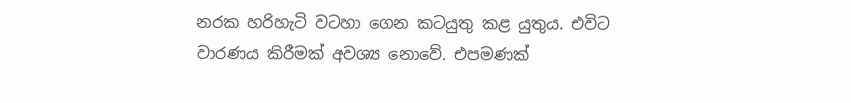නරක හරිහැටි වටහා ගෙන කටයුතු කළ යුතුය. එවිට වාරණය කිරීමක් අවශ්‍ය නොවේ. එපමණක්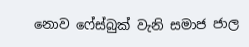නොව ෆේස්බුක් වැනි සමාජ ජාල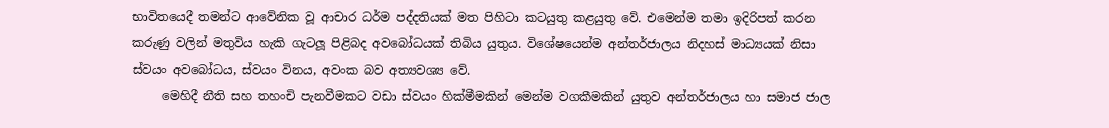භාවිතයෙදී තමන්ට ආවේනික වූ ආචාර ධර්ම පද්දතියක් මත පිහිටා කටයුතු කළයුතු වේ. එමෙන්ම තමා ඉදිරිපත් කරන කරුණු වලින් මතුවිය හැකි ගැටලූ පිළිබද අවබෝධයක් තිබිය යුතුය. විශේෂයෙන්ම අන්තර්ජාලය නිදහස් මාධ්‍යයක් නිසා ස්වයං අවබෝධය, ස්වයං විනය, අවංක බව අත්‍යවශ්‍ය වේ.
     මෙහිදී නීති සහ තහංචි පැනවීමකට වඩා ස්වයං හික්මීමකින් මෙන්ම වගකීමකින් යුතුව අන්තර්ජාලය හා සමාජ ජාල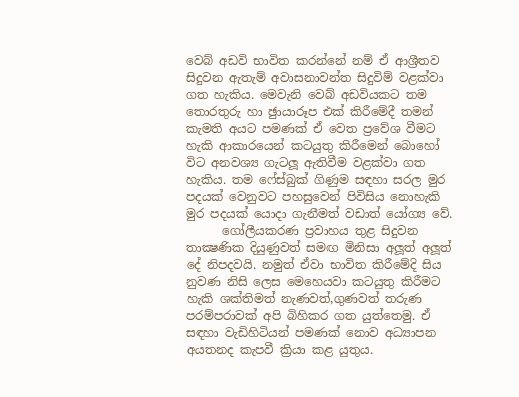වෙබ් අඩවි භාවිත කරන්නේ නම් ඒ ආශ්‍රීතව සිදුවන ඇතැම් අවාසනාවන්ත සිදුවිම් වළක්වා ගත හැකිය. මෙවැනි වෙබ් අඩවියකට තම තොරතුරු හා ඡුායාරූප එක් කිරීමේදී තමන් කැමති අයට පමණක් ඒ වෙත ප්‍රවේශ වීමට හැකි ආකාරයෙන් කටයුතු කිරීමෙන් බොහෝ විට අනවශ්‍ය ගැටලූ ඇතිවීම වළක්වා ගත හැකිය. තම ෆේස්බුක් ගිණුම සඳහා සරල මුර පදයක් වෙනුවට පහසුවෙන් පිවිසිය නොහැකි මුර පදයක් යොදා ගැනීමත් වඩාත් යෝග්‍ය වේ.
      ගෝලීයකරණ ප්‍රවාහය තුළ සිදුවන තාක්‍ෂණික දියුණුවත් සමඟ මිනිසා අලූත් අලූත් දේ නිපදවයි. නමුත් ඒවා භාවිත කිරීමේදි සිය නුවණ නිසි ලෙස මෙහෙයවා කටයුතු කිරීමට හැකි ශක්තිමත් නැණවත්,ගුණවත් තරුණ පරම්පරාවක් අපි බිහිකර ගත යුත්තෙමු. ඒ සඳහා වැඩිහිටියන් පමණක් නොව අධ්‍යාපන අයතනද කැපවී ක්‍රියා කළ යුතුය.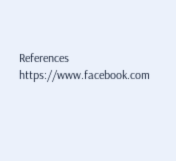References
https://www.facebook.com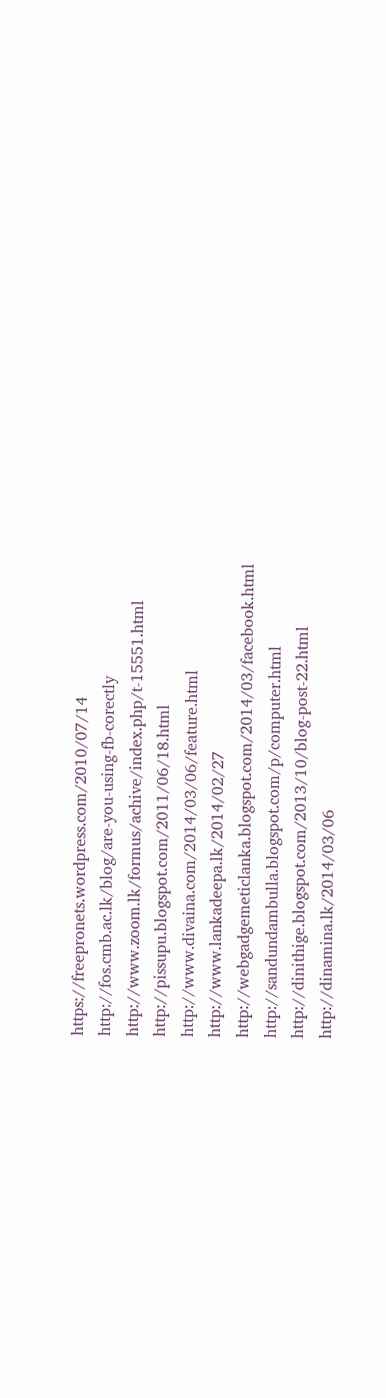https://freepronets.wordpress.com/2010/07/14
http://fos.cmb.ac.lk/blog/are-you-using-fb-corectly
http://www.zoom.lk/formus/achive/index.php/t-15551.html
http://pissupu.blogspot.com/2011/06/18.html
http://www.divaina.com/2014/03/06/feature.html
http://www.lankadeepa.lk/2014/02/27
http://webgadgemeticlanka.blogspot.com/2014/03/facebook.html
http://sandundambulla.blogspot.com/p/computer.html
http://dinithige.blogspot.com/2013/10/blog-post-22.html
http://dinamina.lk/2014/03/06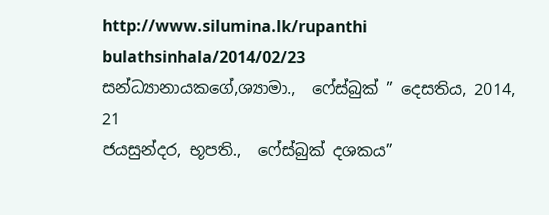http://www.silumina.lk/rupanthi bulathsinhala/2014/02/23
සන්ධ්‍යානායකගේ,ශ්‍යාමා.,  ෆේස්බුක් ” දෙසතිය, 2014, 21
ජයසුන්දර, භූපති.,  ෆේස්බුක් දශකය”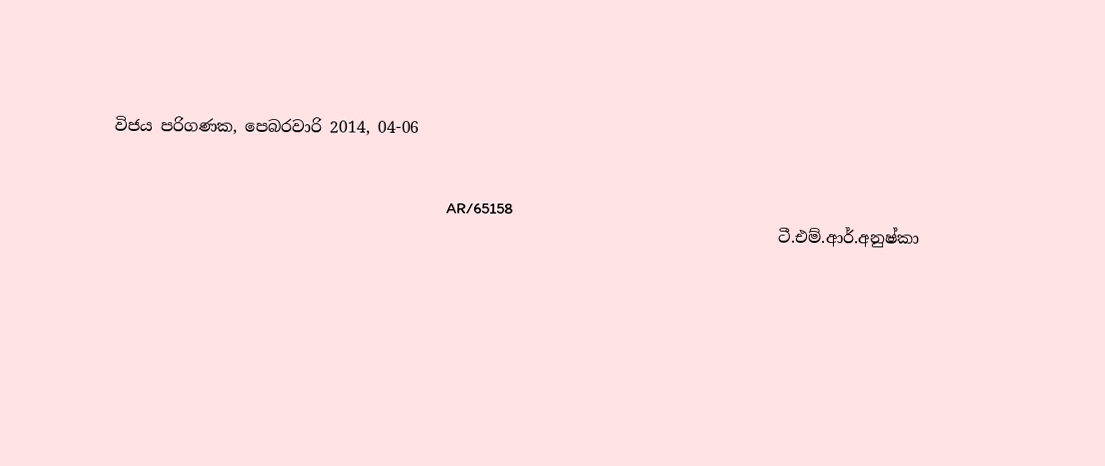විජය පරිගණක, පෙබරවාරි 2014, 04-06


                                                                                   AR/65158
                                                                                   ටී.එම්.ආර්.අනුෂ්කා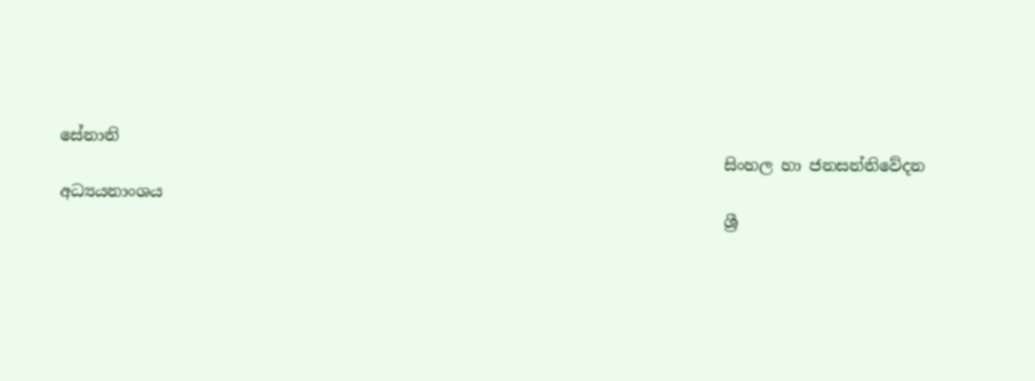සේනානි
                                                                                   සිංහල හා ජනසන්නිවේදන අධ්‍යයනාංශය
                                                                                   ශ්‍රී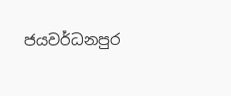ජයවර්ධනපුර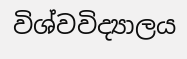විශ්වවිද්‍යාලය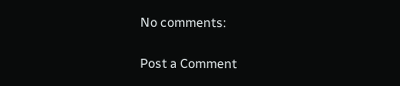No comments:

Post a Comment